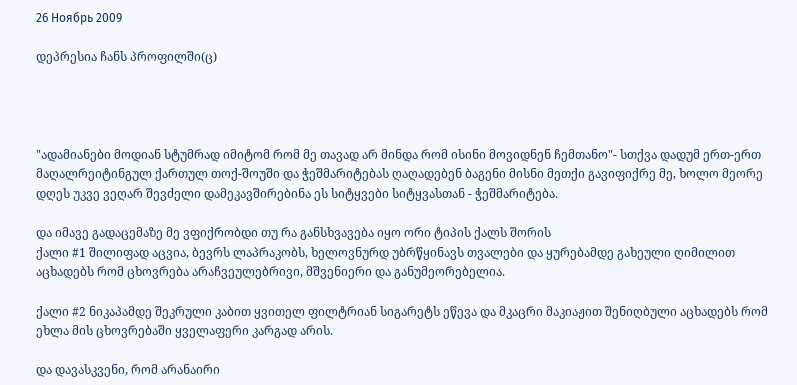26 Ноябрь 2009

დეპრესია ჩანს პროფილში(ც)




"ადამიანები მოდიან სტუმრად იმიტომ რომ მე თავად არ მინდა რომ ისინი მოვიდნენ ჩემთანო"- სთქვა დადუმ ერთ-ერთ მაღალრეიტინგულ ქართულ თოქ-შოუში და ჭეშმარიტებას ღაღადებენ ბაგენი მისნი მეთქი გავიფიქრე მე, ხოლო მეორე დღეს უკვე ვეღარ შევძელი დამეკავშირებინა ეს სიტყვები სიტყვასთან - ჭეშმარიტება.

და იმავე გადაცემაზე მე ვფიქრობდი თუ რა განსხვავება იყო ორი ტიპის ქალს შორის
ქალი #1 შილიფად აცვია, ბევრს ლაპრაკობს, ხელოვნურდ უბრწყინავს თვალები და ყურებამდე გახეული ღიმილით აცხადებს რომ ცხოვრება არაჩვეულებრივი, მშვენიერი და განუმეორებელია.

ქალი #2 ნიკაპამდე შეკრული კაბით ყვითელ ფილტრიან სიგარეტს ეწევა და მკაცრი მაკიაჟით შენიღბული აცხადებს რომ ეხლა მის ცხოვრებაში ყველაფერი კარგად არის.

და დავასკვენი, რომ არანაირი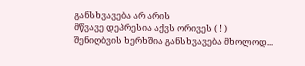განსხვავება არ არის
მწვავე დეპრესია აქვს ორივეს ( ! )
შენიღბვის ხერხშია განსხვავება მხოლოდ...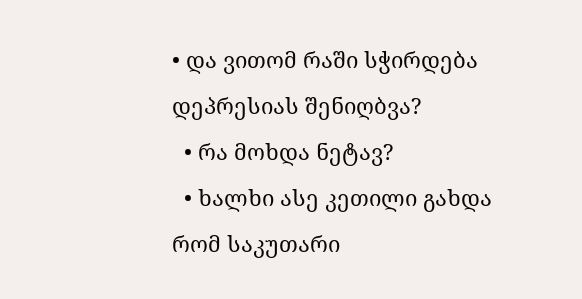• და ვითომ რაში სჭირდება დეპრესიას შენიღბვა?
  • რა მოხდა ნეტავ?
  • ხალხი ასე კეთილი გახდა რომ საკუთარი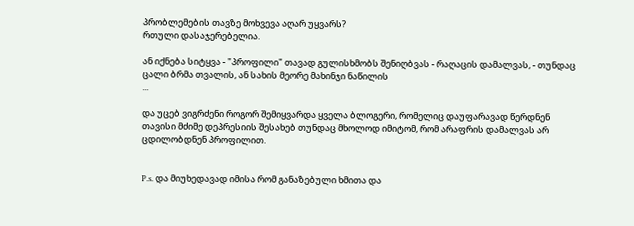პრობლემების თავზე მოხვევა აღარ უყვარს?
რთული დასაჯერებელია.

ან იქნება სიტყვა - "პროფილი" თავად გულისხმობს შენიღბვას - რაღაცის დამალვას, - თუნდაც ცალი ბრმა თვალის, ან სახის მეორე მახინჯი ნაწილის
...

და უცებ ვიგრძენი როგორ შემიყვარდა ყველა ბლოგერი, რომელიც დაუფარავად წერდნენ თავისი მძიმე დეპრესიის შესახებ თუნდაც მხოლოდ იმიტომ, რომ არაფრის დამალვას არ ცდილობდნენ პროფილით.


P.s. და მიუხედავად იმისა რომ განაზებული ხმითა და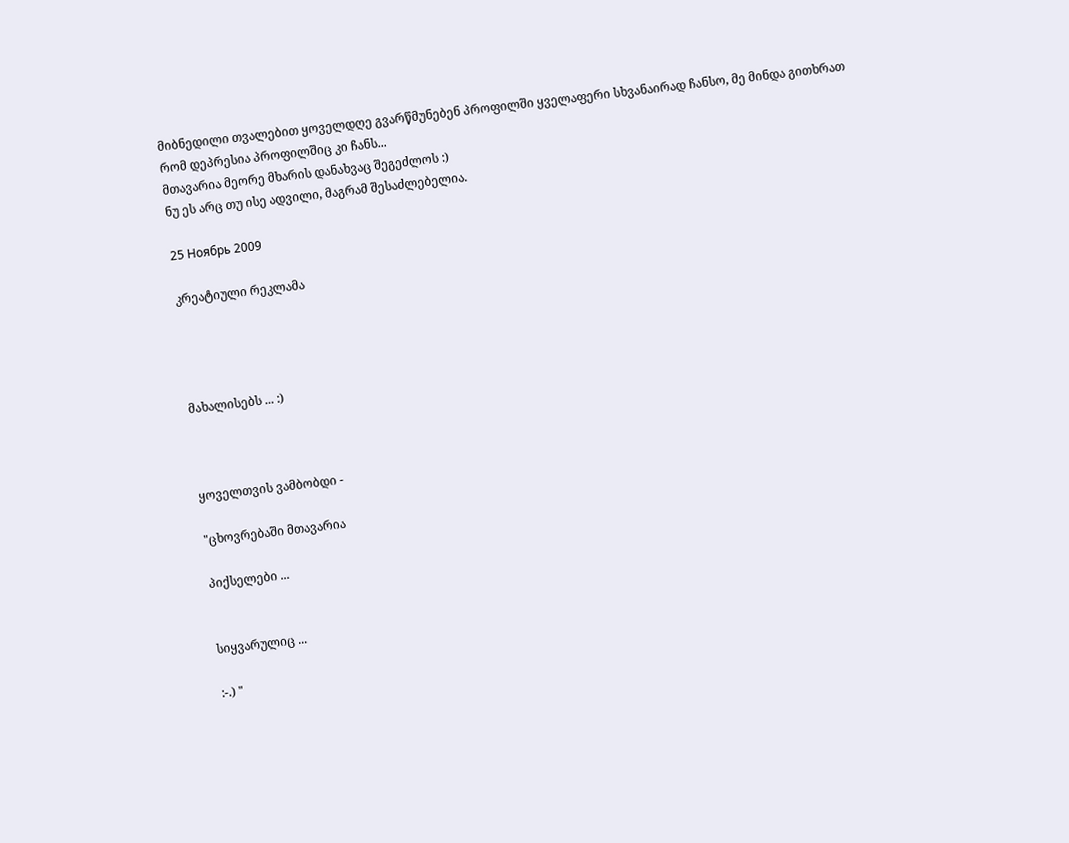მიბნედილი თვალებით ყოველდღე გვარწმუნებენ პროფილში ყველაფერი სხვანაირად ჩანსო, მე მინდა გითხრათ რომ დეპრესია პროფილშიც კი ჩანს...
მთავარია მეორე მხარის დანახვაც შეგეძლოს :)
ნუ ეს არც თუ ისე ადვილი, მაგრამ შესაძლებელია.

25 Ноябрь 2009

კრეატიული რეკლამა




მახალისებს ... :)



ყოველთვის ვამბობდი -

"ცხოვრებაში მთავარია

პიქსელები ...


სიყვარულიც ...

:-.) "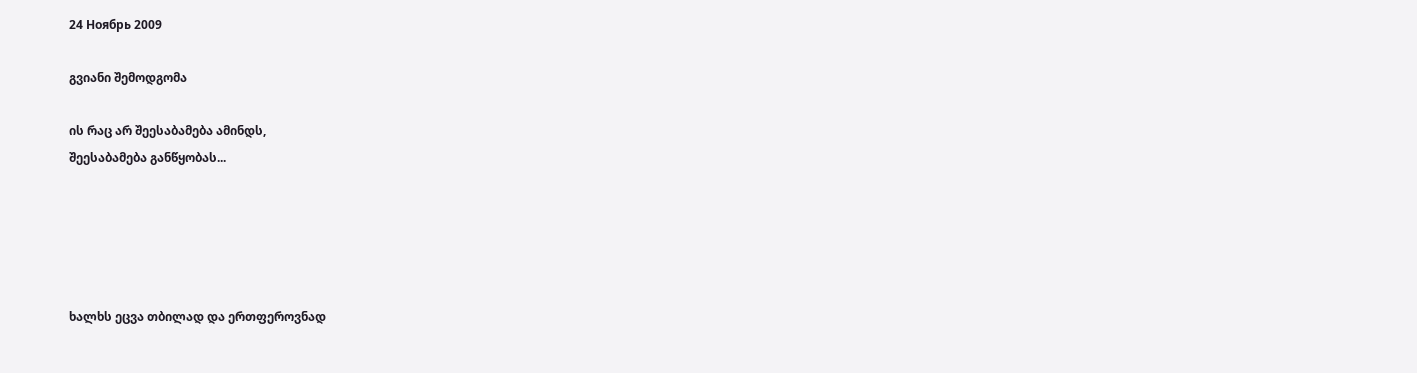24 Ноябрь 2009

გვიანი შემოდგომა

ის რაც არ შეესაბამება ამინდს,
შეესაბამება განწყობას...





ხალხს ეცვა თბილად და ერთფეროვნად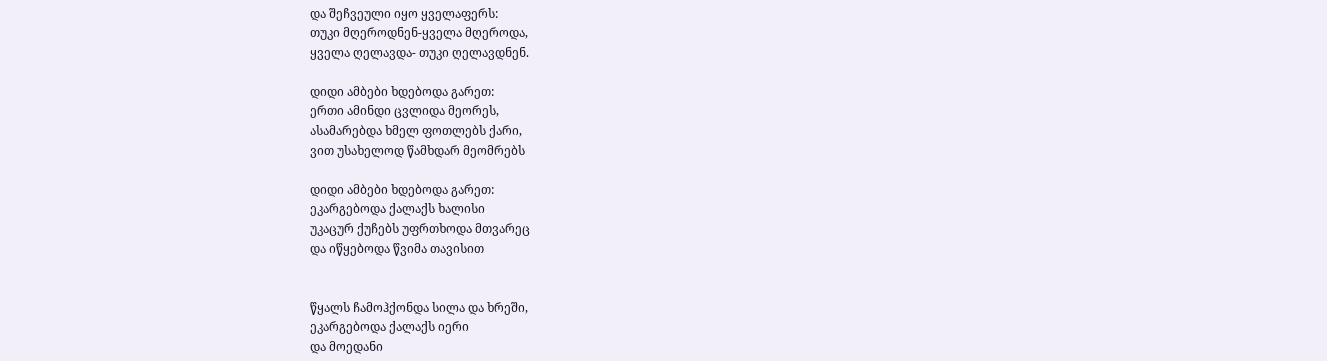და შეჩვეული იყო ყველაფერს:
თუკი მღეროდნენ-ყველა მღეროდა,
ყველა ღელავდა- თუკი ღელავდნენ.

დიდი ამბები ხდებოდა გარეთ:
ერთი ამინდი ცვლიდა მეორეს,
ასამარებდა ხმელ ფოთლებს ქარი,
ვით უსახელოდ წამხდარ მეომრებს

დიდი ამბები ხდებოდა გარეთ:
ეკარგებოდა ქალაქს ხალისი
უკაცურ ქუჩებს უფრთხოდა მთვარეც
და იწყებოდა წვიმა თავისით


წყალს ჩამოჰქონდა სილა და ხრეში,
ეკარგებოდა ქალაქს იერი
და მოედანი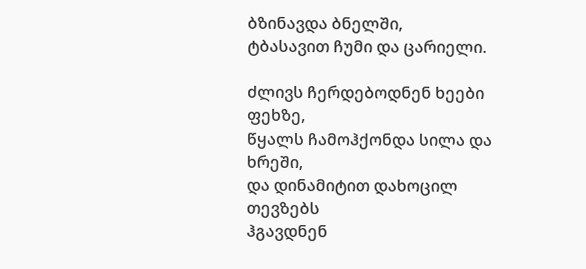ბზინავდა ბნელში,
ტბასავით ჩუმი და ცარიელი.

ძლივს ჩერდებოდნენ ხეები ფეხზე,
წყალს ჩამოჰქონდა სილა და ხრეში,
და დინამიტით დახოცილ თევზებს
ჰგავდნენ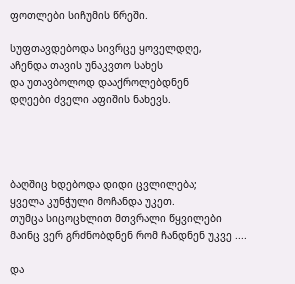ფოთლები სიჩუმის წრეში.

სუფთავდებოდა სივრცე ყოველდღე,
აჩენდა თავის უნაკვთო სახეს
და უთავბოლოდ დააქროლებდნენ
დღეები ძველი აფიშის ნახევს.




ბაღშიც ხდებოდა დიდი ცვლილება;
ყველა კუნჭული მოჩანდა უკეთ.
თუმცა სიცოცხლით მთვრალი წყვილები
მაინც ვერ გრძნობდნენ რომ ჩანდნენ უკვე ....

და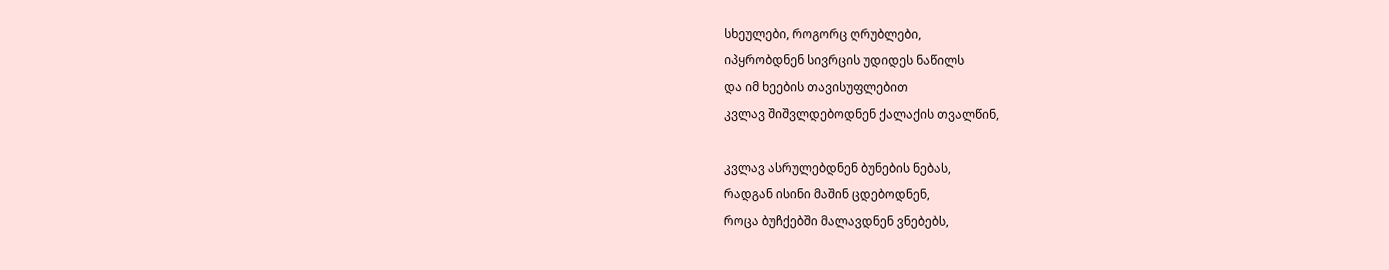სხეულები, როგორც ღრუბლები,
იპყრობდნენ სივრცის უდიდეს ნაწილს
და იმ ხეების თავისუფლებით
კვლავ შიშვლდებოდნენ ქალაქის თვალწინ,

კვლავ ასრულებდნენ ბუნების ნებას,
რადგან ისინი მაშინ ცდებოდნენ,
როცა ბუჩქებში მალავდნენ ვნებებს,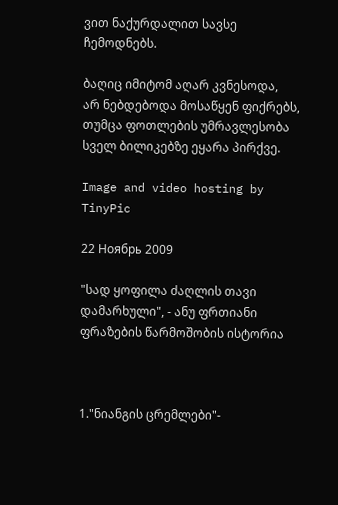ვით ნაქურდალით სავსე ჩემოდნებს.

ბაღიც იმიტომ აღარ კვნესოდა,
არ ნებდებოდა მოსაწყენ ფიქრებს,
თუმცა ფოთლების უმრავლესობა
სველ ბილიკებზე ეყარა პირქვე.

Image and video hosting by TinyPic

22 Ноябрь 2009

"სად ყოფილა ძაღლის თავი დამარხული", - ანუ ფრთიანი ფრაზების წარმოშობის ისტორია



1."ნიანგის ცრემლები"-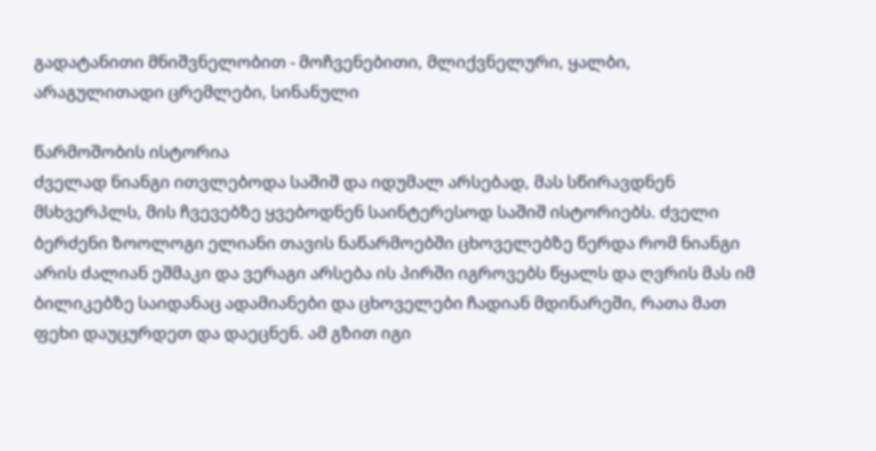გადატანითი მნიშვნელობით - მოჩვენებითი, მლიქვნელური, ყალბი, არაგულითადი ცრემლები, სინანული

წარმოშობის ისტორია
ძველად ნიანგი ითვლებოდა საშიშ და იდუმალ არსებად, მას სწირავდნენ მსხვერპლს, მის ჩვევებზე ყვებოდნენ საინტერესოდ საშიშ ისტორიებს. ძველი ბერძენი ზოოლოგი ელიანი თავის ნაწარმოებში ცხოველებზე წერდა რომ ნიანგი არის ძალიან ეშმაკი და ვერაგი არსება ის პირში იგროვებს წყალს და ღვრის მას იმ ბილიკებზე საიდანაც ადამიანები და ცხოველები ჩადიან მდინარეში, რათა მათ ფეხი დაუცურდეთ და დაეცნენ. ამ გზით იგი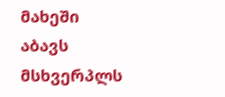მახეში აბავს მსხვერპლს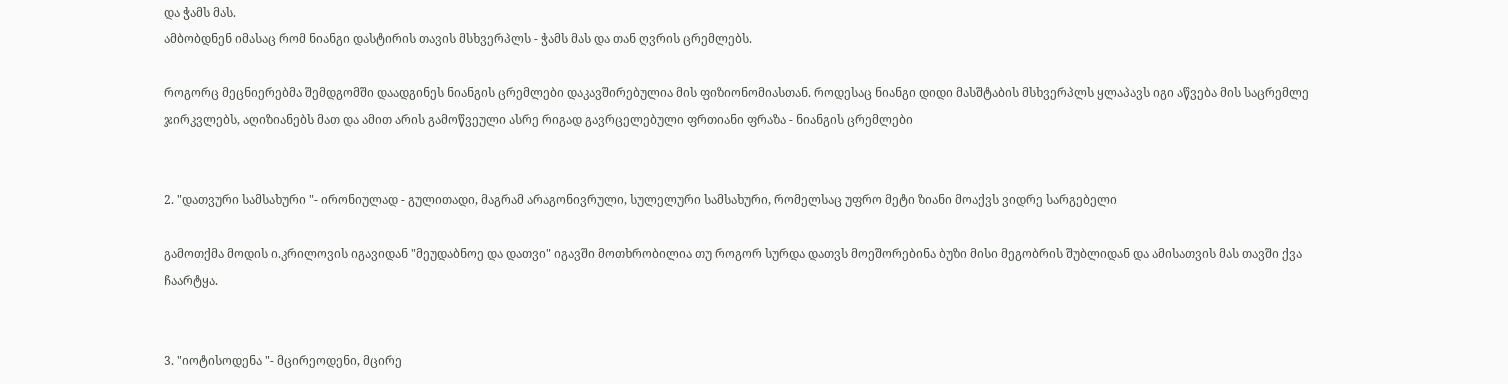და ჭამს მას.
ამბობდნენ იმასაც რომ ნიანგი დასტირის თავის მსხვერპლს - ჭამს მას და თან ღვრის ცრემლებს.

როგორც მეცნიერებმა შემდგომში დაადგინეს ნიანგის ცრემლები დაკავშირებულია მის ფიზიონომიასთან. როდესაც ნიანგი დიდი მასშტაბის მსხვერპლს ყლაპავს იგი აწვება მის საცრემლე ჯირკვლებს, აღიზიანებს მათ და ამით არის გამოწვეული ასრე რიგად გავრცელებული ფრთიანი ფრაზა - ნიანგის ცრემლები


2. "დათვური სამსახური "- ირონიულად - გულითადი, მაგრამ არაგონივრული, სულელური სამსახური, რომელსაც უფრო მეტი ზიანი მოაქვს ვიდრე სარგებელი

გამოთქმა მოდის ი.კრილოვის იგავიდან "მეუდაბნოე და დათვი" იგავში მოთხრობილია თუ როგორ სურდა დათვს მოეშორებინა ბუზი მისი მეგობრის შუბლიდან და ამისათვის მას თავში ქვა ჩაარტყა.


3. "იოტისოდენა "- მცირეოდენი, მცირე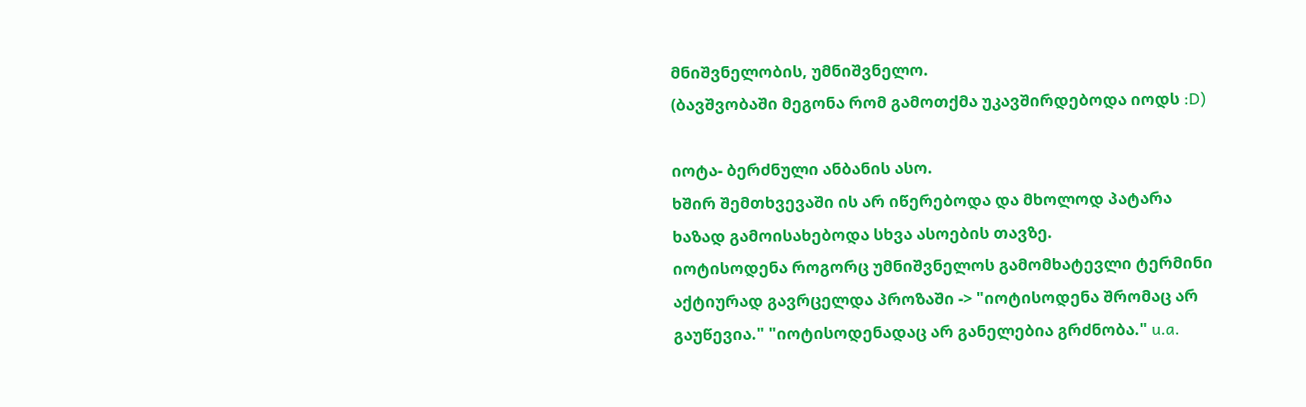მნიშვნელობის, უმნიშვნელო.
(ბავშვობაში მეგონა რომ გამოთქმა უკავშირდებოდა იოდს :D)

იოტა- ბერძნული ანბანის ასო.
ხშირ შემთხვევაში ის არ იწერებოდა და მხოლოდ პატარა ხაზად გამოისახებოდა სხვა ასოების თავზე.
იოტისოდენა როგორც უმნიშვნელოს გამომხატევლი ტერმინი აქტიურად გავრცელდა პროზაში -> "იოტისოდენა შრომაც არ გაუწევია." "იოტისოდენადაც არ განელებია გრძნობა." u.a.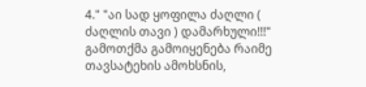4." "აი სად ყოფილა ძაღლი ( ძაღლის თავი ) დამარხული!!!"
გამოთქმა გამოიყენება რაიმე თავსატეხის ამოხსნის,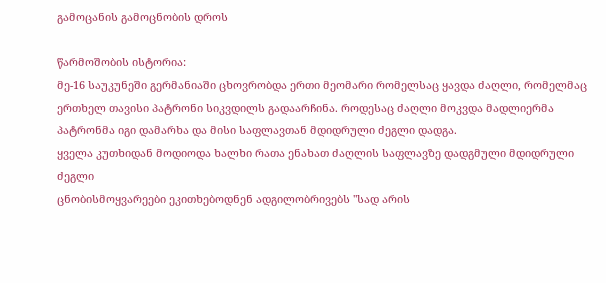გამოცანის გამოცნობის დროს

წარმოშობის ისტორია:
მე-16 საუკუნეში გერმანიაში ცხოვრობდა ერთი მეომარი რომელსაც ყავდა ძაღლი, რომელმაც ერთხელ თავისი პატრონი სიკვდილს გადაარჩინა. როდესაც ძაღლი მოკვდა მადლიერმა პატრონმა იგი დამარხა და მისი საფლავთან მდიდრული ძეგლი დადგა.
ყველა კუთხიდან მოდიოდა ხალხი რათა ენახათ ძაღლის საფლავზე დადგმული მდიდრული ძეგლი
ცნობისმოყვარეები ეკითხებოდნენ ადგილობრივებს "სად არის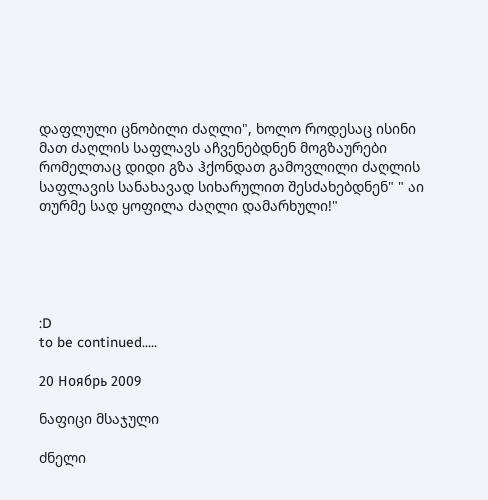დაფლული ცნობილი ძაღლი", ხოლო როდესაც ისინი მათ ძაღლის საფლავს აჩვენებდნენ მოგზაურები რომელთაც დიდი გზა ჰქონდათ გამოვლილი ძაღლის საფლავის სანახავად სიხარულით შესძახებდნენ" " აი თურმე სად ყოფილა ძაღლი დამარხული!"





:D
to be continued.....

20 Ноябрь 2009

ნაფიცი მსაჯული

ძნელი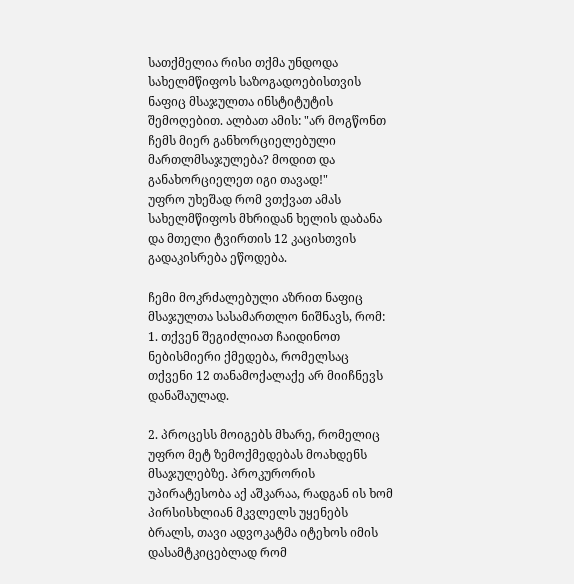სათქმელია რისი თქმა უნდოდა სახელმწიფოს საზოგადოებისთვის ნაფიც მსაჯულთა ინსტიტუტის შემოღებით. ალბათ ამის: "არ მოგწონთ ჩემს მიერ განხორციელებული მართლმსაჯულება? მოდით და განახორციელეთ იგი თავად!"
უფრო უხეშად რომ ვთქვათ ამას სახელმწიფოს მხრიდან ხელის დაბანა და მთელი ტვირთის 12 კაცისთვის გადაკისრება ეწოდება.

ჩემი მოკრძალებული აზრით ნაფიც მსაჯულთა სასამართლო ნიშნავს, რომ:
1. თქვენ შეგიძლიათ ჩაიდინოთ ნებისმიერი ქმედება, რომელსაც თქვენი 12 თანამოქალაქე არ მიიჩნევს დანაშაულად.

2. პროცესს მოიგებს მხარე, რომელიც უფრო მეტ ზემოქმედებას მოახდენს მსაჯულებზე. პროკურორის უპირატესობა აქ აშკარაა, რადგან ის ხომ პირსისხლიან მკვლელს უყენებს ბრალს, თავი ადვოკატმა იტეხოს იმის დასამტკიცებლად რომ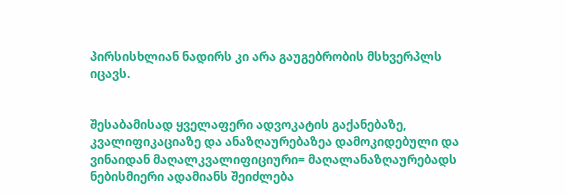პირსისხლიან ნადირს კი არა გაუგებრობის მსხვერპლს იცავს.


შესაბამისად ყველაფერი ადვოკატის გაქანებაზე, კვალიფიკაციაზე და ანაზღაურებაზეა დამოკიდებული და ვინაიდან მაღალკვალიფიციური= მაღალანაზღაურებადს ნებისმიერი ადამიანს შეიძლება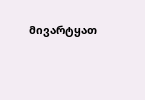მივარტყათ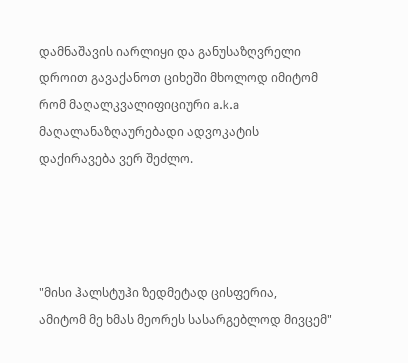დამნაშავის იარლიყი და განუსაზღვრელი დროით გავაქანოთ ციხეში მხოლოდ იმიტომ რომ მაღალკვალიფიციური a.k.a მაღალანაზღაურებადი ადვოკატის დაქირავება ვერ შეძლო.




"მისი ჰალსტუჰი ზედმეტად ცისფერია,
ამიტომ მე ხმას მეორეს სასარგებლოდ მივცემ"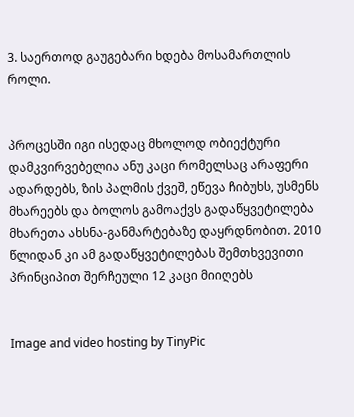3. საერთოდ გაუგებარი ხდება მოსამართლის როლი.


პროცესში იგი ისედაც მხოლოდ ობიექტური დამკვირვებელია ანუ კაცი რომელსაც არაფერი ადარდებს, ზის პალმის ქვეშ, ეწევა ჩიბუხს, უსმენს მხარეებს და ბოლოს გამოაქვს გადაწყვეტილება მხარეთა ახსნა-განმარტებაზე დაყრდნობით. 2010 წლიდან კი ამ გადაწყვეტილებას შემთხვევითი პრინციპით შერჩეული 12 კაცი მიიღებს


Image and video hosting by TinyPic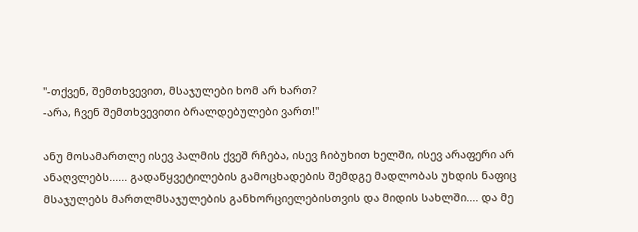"-თქვენ, შემთხვევით, მსაჯულები ხომ არ ხართ?
-არა, ჩვენ შემთხვევითი ბრალდებულები ვართ!"

ანუ მოსამართლე ისევ პალმის ქვეშ რჩება, ისევ ჩიბუხით ხელში, ისევ არაფერი არ ანაღვლებს...... გადაწყვეტილების გამოცხადების შემდგე მადლობას უხდის ნაფიც მსაჯულებს მართლმსაჯულების განხორციელებისთვის და მიდის სახლში.... და მე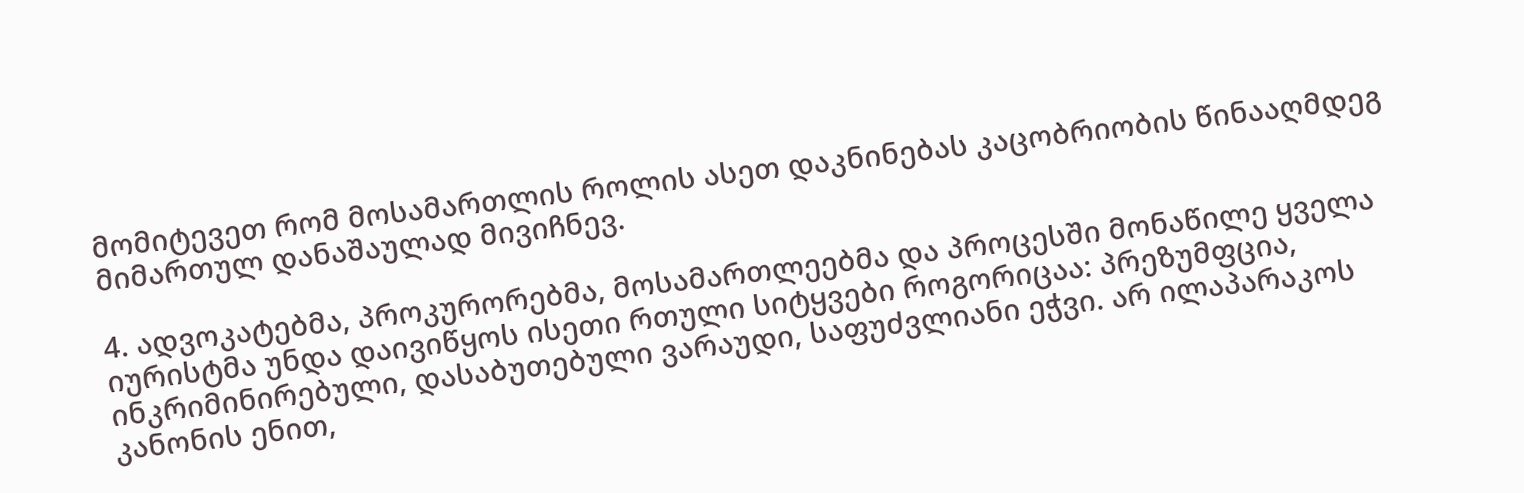მომიტევეთ რომ მოსამართლის როლის ასეთ დაკნინებას კაცობრიობის წინააღმდეგ მიმართულ დანაშაულად მივიჩნევ.

4. ადვოკატებმა, პროკურორებმა, მოსამართლეებმა და პროცესში მონაწილე ყველა იურისტმა უნდა დაივიწყოს ისეთი რთული სიტყვები როგორიცაა: პრეზუმფცია, ინკრიმინირებული, დასაბუთებული ვარაუდი, საფუძვლიანი ეჭვი. არ ილაპარაკოს კანონის ენით,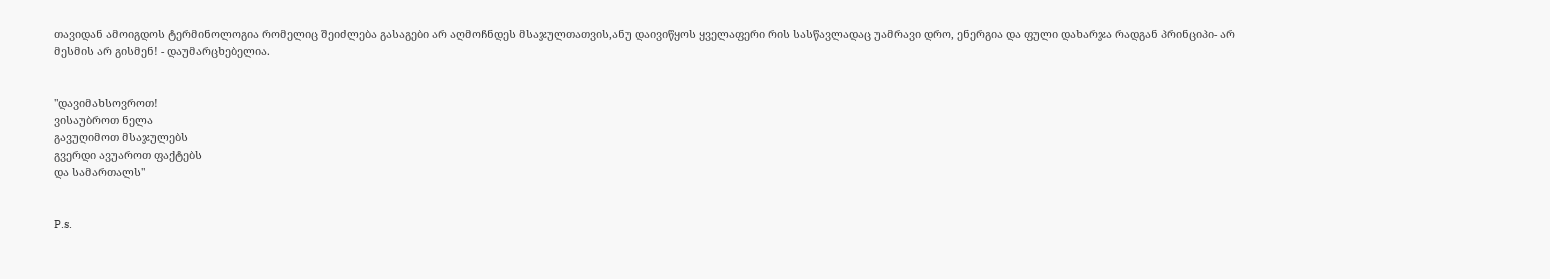თავიდან ამოიგდოს ტერმინოლოგია რომელიც შეიძლება გასაგები არ აღმოჩნდეს მსაჯულთათვის,ანუ დაივიწყოს ყველაფერი რის სასწავლადაც უამრავი დრო, ენერგია და ფული დახარჯა რადგან პრინციპი- არ მესმის არ გისმენ! - დაუმარცხებელია.


"დავიმახსოვროთ!
ვისაუბროთ ნელა
გავუღიმოთ მსაჯულებს
გვერდი ავუაროთ ფაქტებს
და სამართალს"


P.s.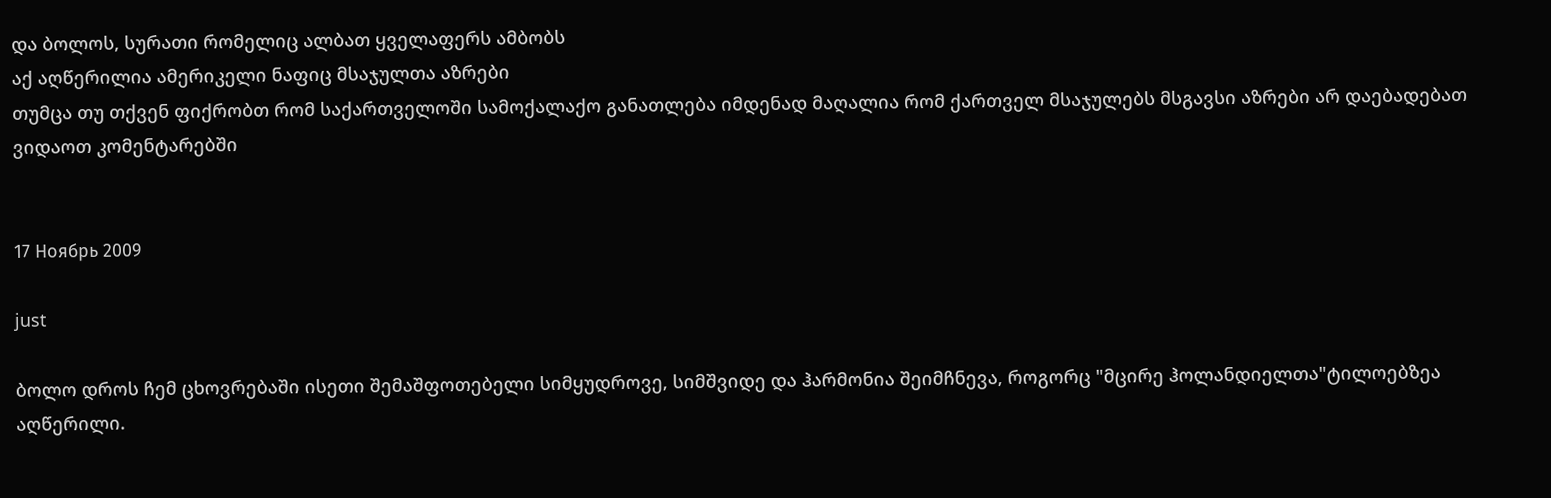და ბოლოს, სურათი რომელიც ალბათ ყველაფერს ამბობს
აქ აღწერილია ამერიკელი ნაფიც მსაჯულთა აზრები
თუმცა თუ თქვენ ფიქრობთ რომ საქართველოში სამოქალაქო განათლება იმდენად მაღალია რომ ქართველ მსაჯულებს მსგავსი აზრები არ დაებადებათ ვიდაოთ კომენტარებში


17 Ноябрь 2009

just

ბოლო დროს ჩემ ცხოვრებაში ისეთი შემაშფოთებელი სიმყუდროვე, სიმშვიდე და ჰარმონია შეიმჩნევა, როგორც "მცირე ჰოლანდიელთა"ტილოებზეა აღწერილი.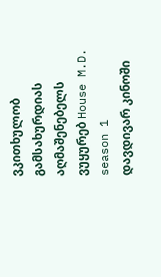ვკითხულობ გამსახურდიას აღმაშენებელს
ვუყურებ House M.D. season 1
დავდივარ კინოში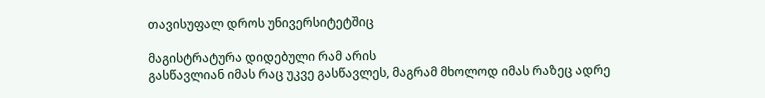თავისუფალ დროს უნივერსიტეტშიც

მაგისტრატურა დიდებული რამ არის
გასწავლიან იმას რაც უკვე გასწავლეს, მაგრამ მხოლოდ იმას რაზეც ადრე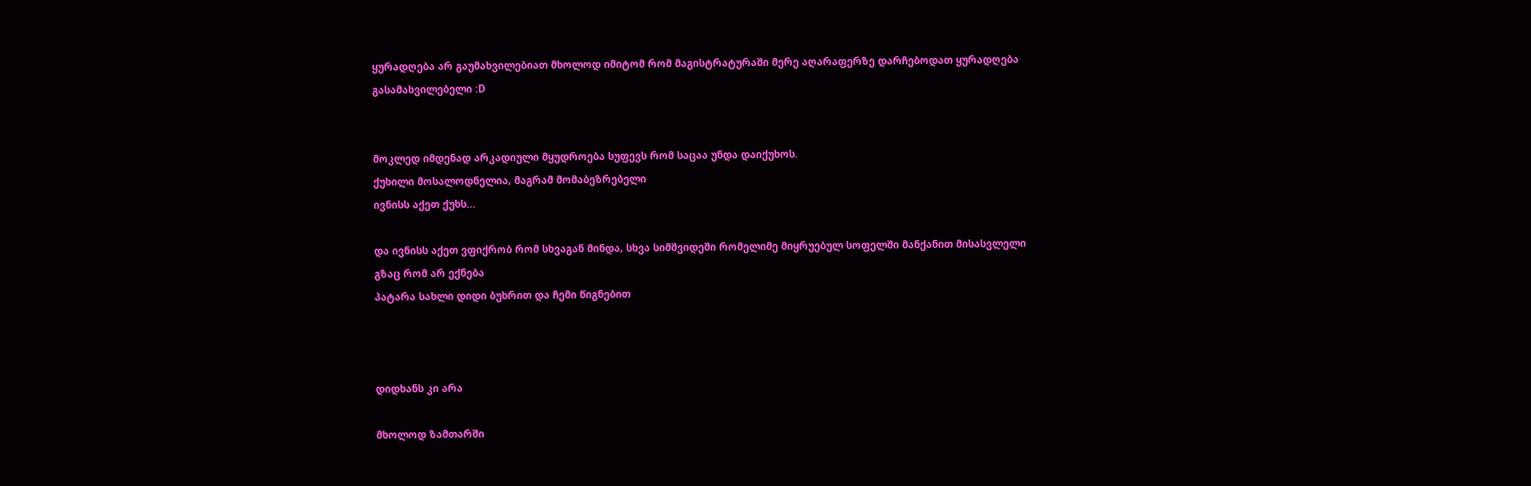ყურადღება არ გაუმახვილებიათ მხოლოდ იმიტომ რომ მაგისტრატურაში მერე აღარაფერზე დარჩებოდათ ყურადღება გასამახვილებელი :D


მოკლედ იმდენად არკადიული მყუდროება სუფევს რომ საცაა უნდა დაიქუხოს.
ქუხილი მოსალოდნელია, მაგრამ მომაბეზრებელი
ივნისს აქეთ ქუხს...

და ივნისს აქეთ ვფიქრობ რომ სხვაგან მინდა, სხვა სიმშვიდეში რომელიმე მიყრუებულ სოფელში მანქანით მისასვლელი გზაც რომ არ ექნება
პატარა სახლი დიდი ბუხრით და ჩემი წიგნებით



დიდხანს კი არა

მხოლოდ ზამთარში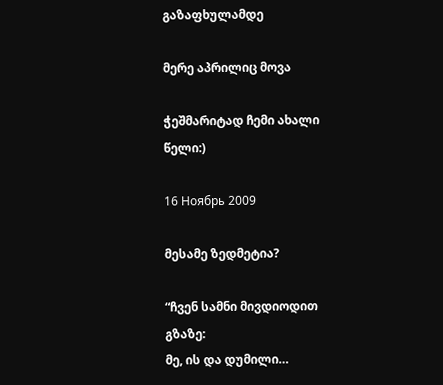გაზაფხულამდე

მერე აპრილიც მოვა

ჭეშმარიტად ჩემი ახალი წელი:)

16 Ноябрь 2009

მესამე ზედმეტია?

“ჩვენ სამნი მივდიოდით გზაზე:
მე, ის და დუმილი…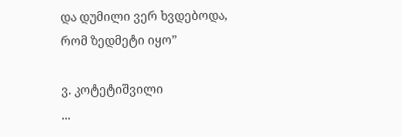და დუმილი ვერ ხვდებოდა,
რომ ზედმეტი იყო”

ვ. კოტეტიშვილი
...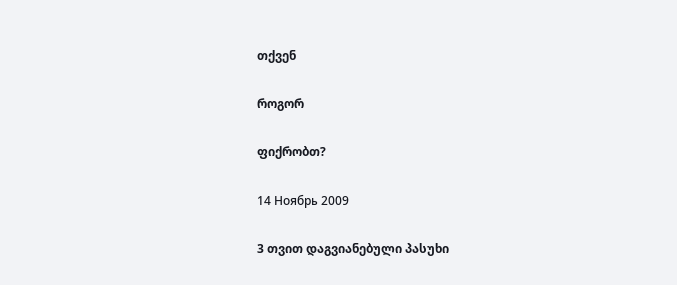თქვენ

როგორ

ფიქრობთ?

14 Ноябрь 2009

3 თვით დაგვიანებული პასუხი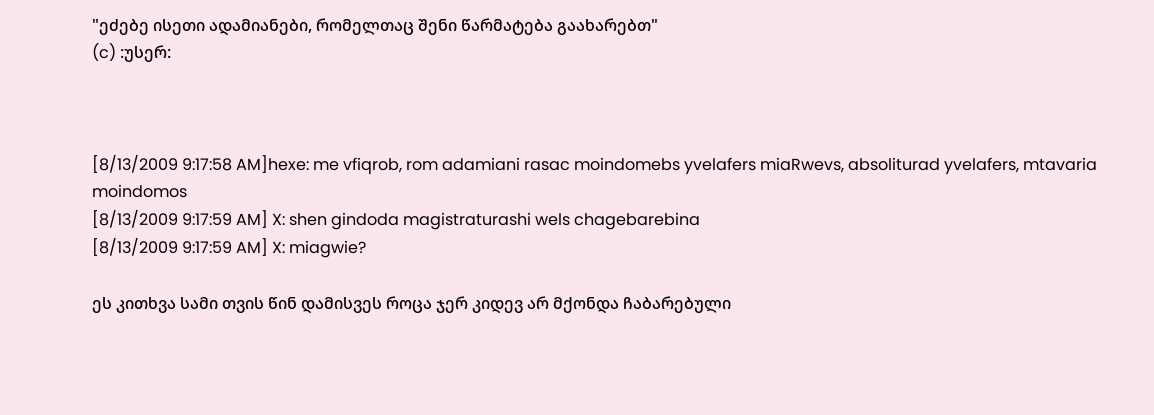"ეძებე ისეთი ადამიანები, რომელთაც შენი წარმატება გაახარებთ"
(c) :უსერ:



[8/13/2009 9:17:58 AM]hexe: me vfiqrob, rom adamiani rasac moindomebs yvelafers miaRwevs, absoliturad yvelafers, mtavaria moindomos
[8/13/2009 9:17:59 AM] X: shen gindoda magistraturashi wels chagebarebina
[8/13/2009 9:17:59 AM] X: miagwie?

ეს კითხვა სამი თვის წინ დამისვეს როცა ჯერ კიდევ არ მქონდა ჩაბარებული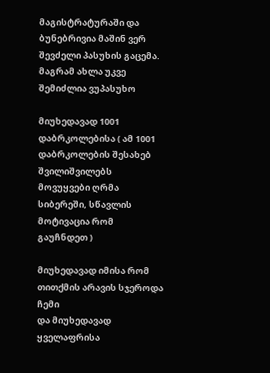მაგისტრატურაში და ბუნებრივია მაშინ ვერ შევძელი პასუხის გაცემა. მაგრამ ახლა უკვე შემიძლია ვუპასუხო

მიუხედავად 1001 დაბრკოლებისა ( ამ 1001 დაბრკოლების შესახებ შვილიშვილებს მოვუყვები ღრმა სიბერეში, სწავლის მოტივაცია რომ გაუჩნდეთ )

მიუხედავად იმისა რომ თითქმის არავის სჯეროდა ჩემი
და მიუხედავად ყველაფრისა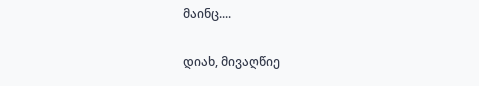მაინც....

დიახ, მივაღწიე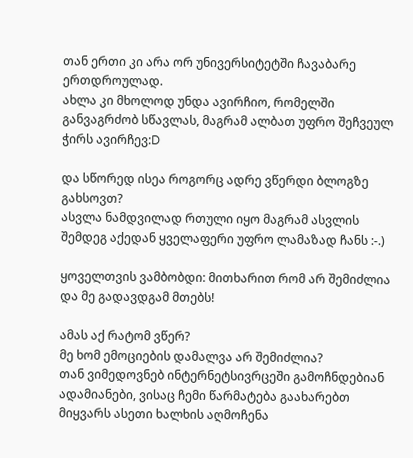თან ერთი კი არა ორ უნივერსიტეტში ჩავაბარე ერთდროულად.
ახლა კი მხოლოდ უნდა ავირჩიო, რომელში განვაგრძობ სწავლას, მაგრამ ალბათ უფრო შეჩვეულ ჭირს ავირჩევ:D

და სწორედ ისეა როგორც ადრე ვწერდი ბლოგზე გახსოვთ?
ასვლა ნამდვილად რთული იყო მაგრამ ასვლის შემდეგ აქედან ყველაფერი უფრო ლამაზად ჩანს :-.)

ყოველთვის ვამბობდი: მითხარით რომ არ შემიძლია და მე გადავდგამ მთებს!

ამას აქ რატომ ვწერ?
მე ხომ ემოციების დამალვა არ შემიძლია?
თან ვიმედოვნებ ინტერნეტსივრცეში გამოჩნდებიან ადამიანები, ვისაც ჩემი წარმატება გაახარებთ
მიყვარს ასეთი ხალხის აღმოჩენა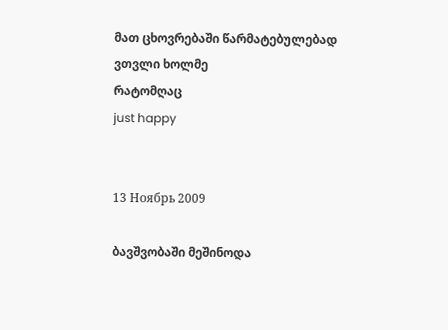მათ ცხოვრებაში წარმატებულებად ვთვლი ხოლმე
რატომღაც
just happy


13 Ноябрь 2009

ბავშვობაში მეშინოდა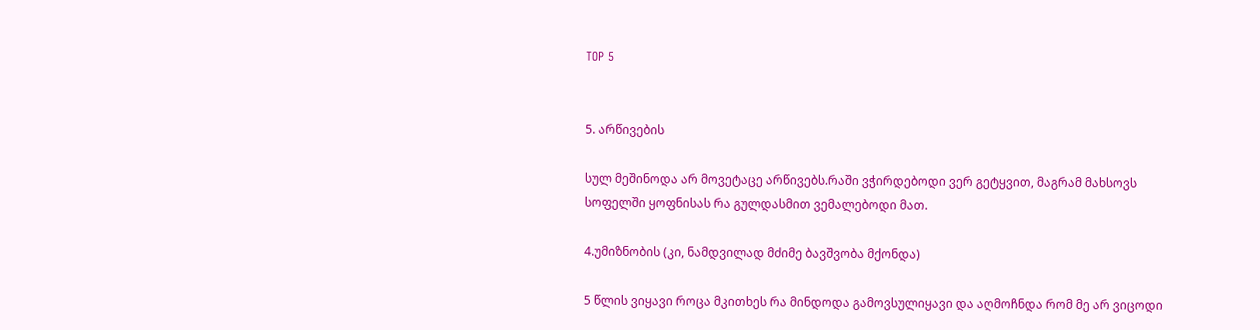TOP 5


5. არწივების

სულ მეშინოდა არ მოვეტაცე არწივებს.რაში ვჭირდებოდი ვერ გეტყვით, მაგრამ მახსოვს სოფელში ყოფნისას რა გულდასმით ვემალებოდი მათ.

4.უმიზნობის (კი, ნამდვილად მძიმე ბავშვობა მქონდა)

5 წლის ვიყავი როცა მკითხეს რა მინდოდა გამოვსულიყავი და აღმოჩნდა რომ მე არ ვიცოდი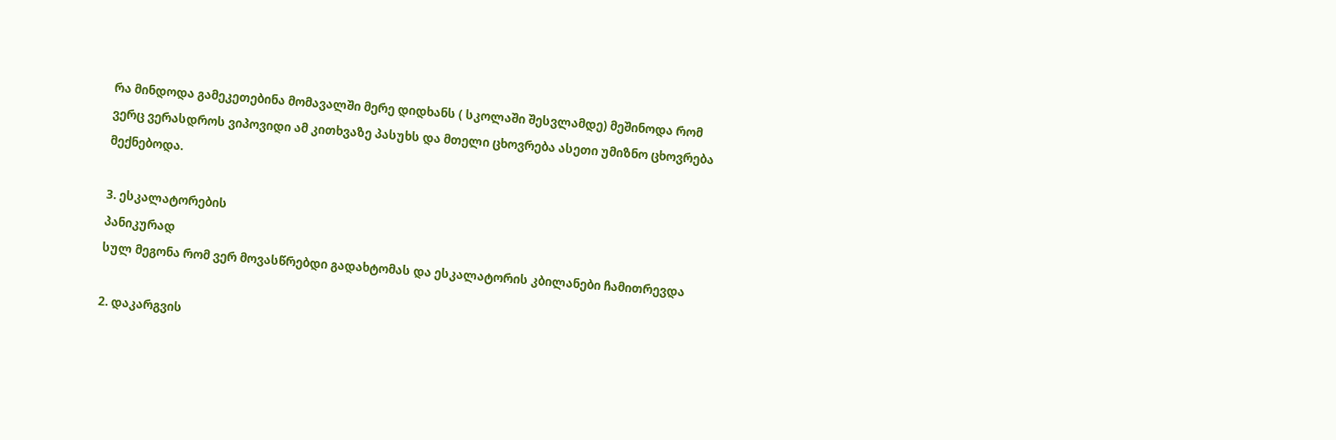რა მინდოდა გამეკეთებინა მომავალში მერე დიდხანს ( სკოლაში შესვლამდე) მეშინოდა რომ ვერც ვერასდროს ვიპოვიდი ამ კითხვაზე პასუხს და მთელი ცხოვრება ასეთი უმიზნო ცხოვრება მექნებოდა.

3. ესკალატორების
პანიკურად
სულ მეგონა რომ ვერ მოვასწრებდი გადახტომას და ესკალატორის კბილანები ჩამითრევდა

2. დაკარგვის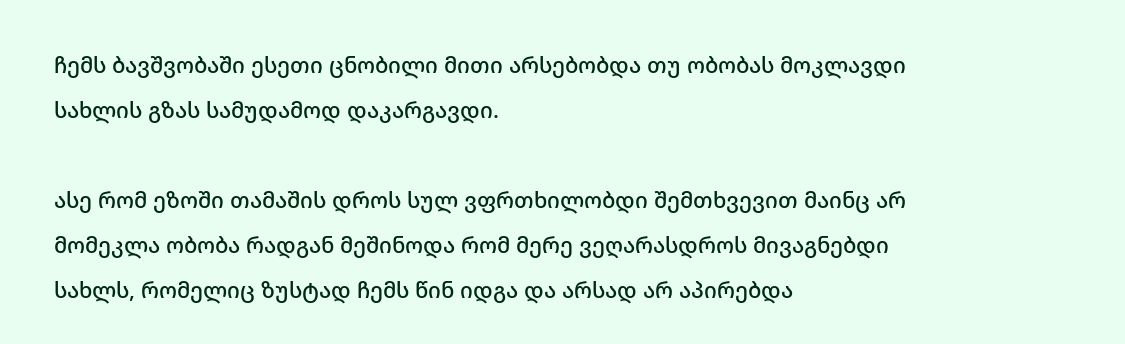ჩემს ბავშვობაში ესეთი ცნობილი მითი არსებობდა თუ ობობას მოკლავდი სახლის გზას სამუდამოდ დაკარგავდი.

ასე რომ ეზოში თამაშის დროს სულ ვფრთხილობდი შემთხვევით მაინც არ მომეკლა ობობა რადგან მეშინოდა რომ მერე ვეღარასდროს მივაგნებდი სახლს, რომელიც ზუსტად ჩემს წინ იდგა და არსად არ აპირებდა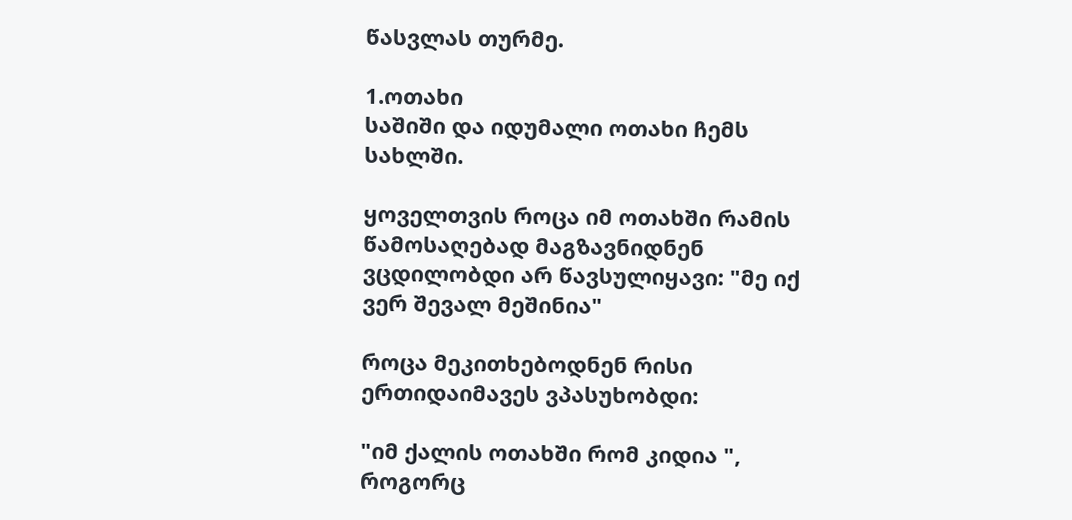წასვლას თურმე.

1.ოთახი
საშიში და იდუმალი ოთახი ჩემს სახლში.

ყოველთვის როცა იმ ოთახში რამის წამოსაღებად მაგზავნიდნენ ვცდილობდი არ წავსულიყავი: "მე იქ ვერ შევალ მეშინია"

როცა მეკითხებოდნენ რისი ერთიდაიმავეს ვპასუხობდი:

"იმ ქალის ოთახში რომ კიდია ", როგორც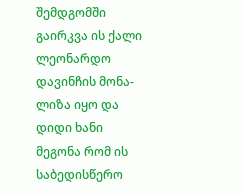შემდგომში გაირკვა ის ქალი ლეონარდო დავინჩის მონა-ლიზა იყო და დიდი ხანი მეგონა რომ ის საბედისწერო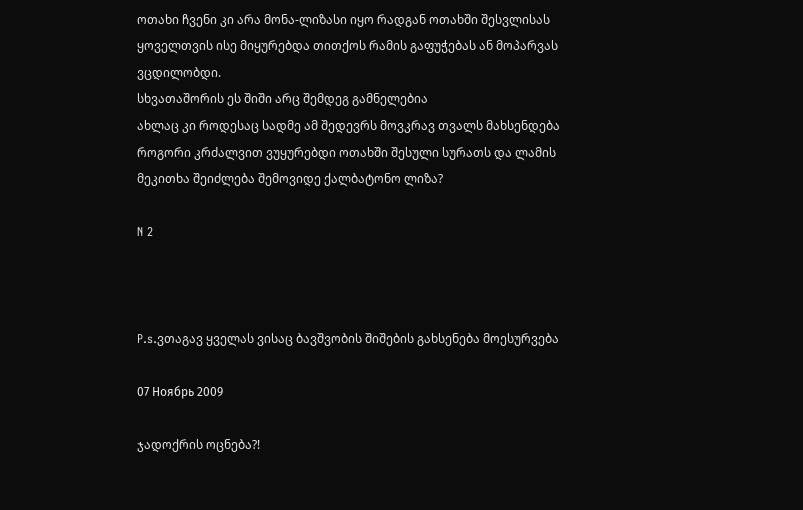ოთახი ჩვენი კი არა მონა-ლიზასი იყო რადგან ოთახში შესვლისას ყოველთვის ისე მიყურებდა თითქოს რამის გაფუჭებას ან მოპარვას ვცდილობდი.
სხვათაშორის ეს შიში არც შემდეგ გამნელებია
ახლაც კი როდესაც სადმე ამ შედევრს მოვკრავ თვალს მახსენდება როგორი კრძალვით ვუყურებდი ოთახში შესული სურათს და ლამის მეკითხა შეიძლება შემოვიდე ქალბატონო ლიზა?

N 2



P.s.ვთაგავ ყველას ვისაც ბავშვობის შიშების გახსენება მოესურვება

07 Ноябрь 2009

ჯადოქრის ოცნება?!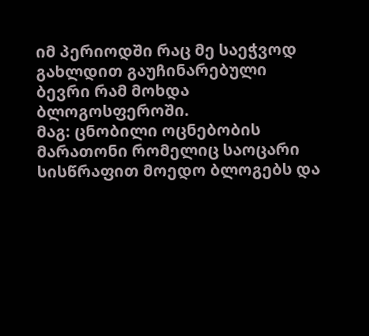იმ პერიოდში რაც მე საეჭვოდ გახლდით გაუჩინარებული
ბევრი რამ მოხდა ბლოგოსფეროში.
მაგ: ცნობილი ოცნებობის მარათონი რომელიც საოცარი სისწრაფით მოედო ბლოგებს და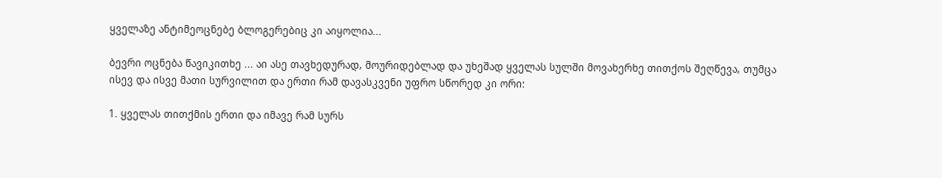ყველაზე ანტიმეოცნებე ბლოგერებიც კი აიყოლია...

ბევრი ოცნება წავიკითხე ... აი ასე თავხედურად, მოურიდებლად და უხეშად ყველას სულში მოვახერხე თითქოს შეღწევა, თუმცა ისევ და ისვე მათი სურვილით და ერთი რამ დავასკვენი უფრო სწორედ კი ორი:

1. ყველას თითქმის ერთი და იმავე რამ სურს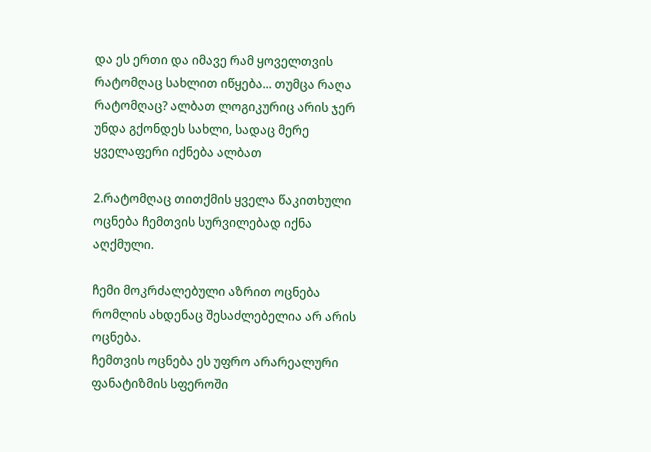და ეს ერთი და იმავე რამ ყოველთვის რატომღაც სახლით იწყება... თუმცა რაღა რატომღაც? ალბათ ლოგიკურიც არის ჯერ უნდა გქონდეს სახლი, სადაც მერე ყველაფერი იქნება ალბათ

2.რატომღაც თითქმის ყველა წაკითხული ოცნება ჩემთვის სურვილებად იქნა აღქმული.

ჩემი მოკრძალებული აზრით ოცნება რომლის ახდენაც შესაძლებელია არ არის ოცნება.
ჩემთვის ოცნება ეს უფრო არარეალური ფანატიზმის სფეროში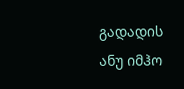გადადის
ანუ იმჰო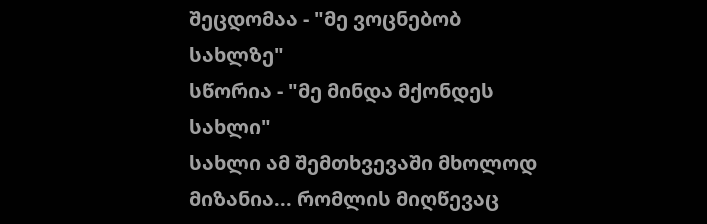შეცდომაა - "მე ვოცნებობ სახლზე"
სწორია - "მე მინდა მქონდეს სახლი"
სახლი ამ შემთხვევაში მხოლოდ მიზანია... რომლის მიღწევაც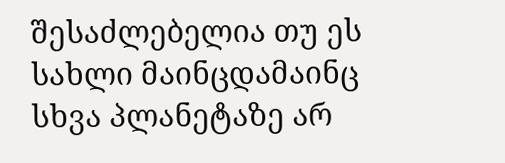შესაძლებელია თუ ეს სახლი მაინცდამაინც სხვა პლანეტაზე არ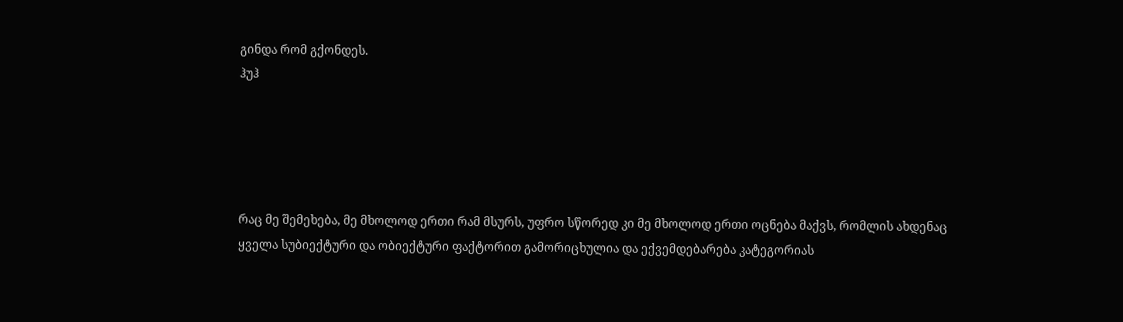გინდა რომ გქონდეს.
ჰუჰ





რაც მე შემეხება, მე მხოლოდ ერთი რამ მსურს, უფრო სწორედ კი მე მხოლოდ ერთი ოცნება მაქვს, რომლის ახდენაც ყველა სუბიექტური და ობიექტური ფაქტორით გამორიცხულია და ექვემდებარება კატეგორიას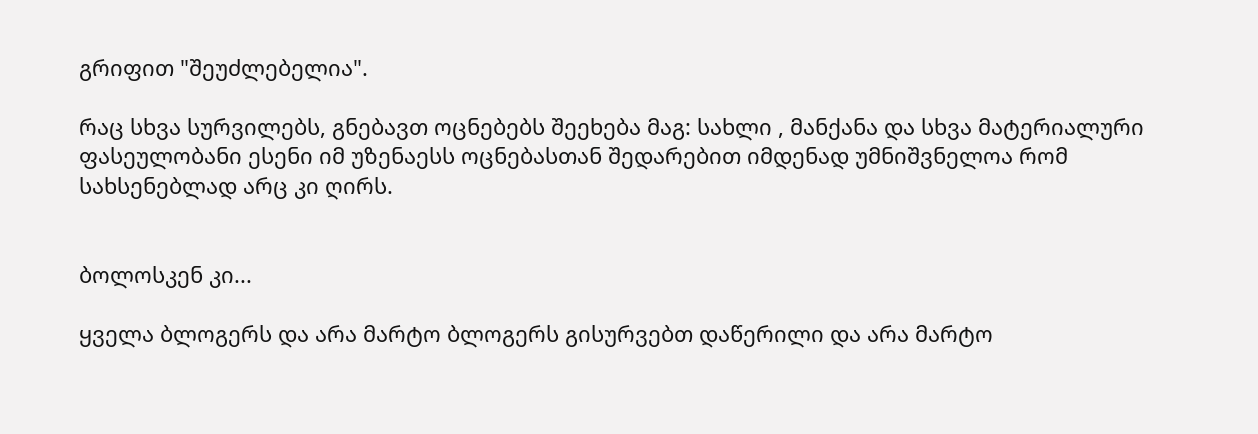გრიფით "შეუძლებელია".

რაც სხვა სურვილებს, გნებავთ ოცნებებს შეეხება მაგ: სახლი , მანქანა და სხვა მატერიალური ფასეულობანი ესენი იმ უზენაესს ოცნებასთან შედარებით იმდენად უმნიშვნელოა რომ სახსენებლად არც კი ღირს.


ბოლოსკენ კი...

ყველა ბლოგერს და არა მარტო ბლოგერს გისურვებთ დაწერილი და არა მარტო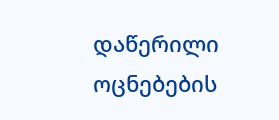დაწერილი ოცნებების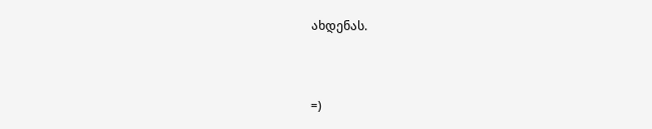ახდენას.


=)